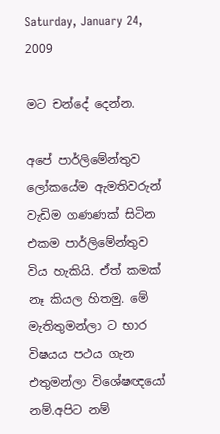Saturday, January 24, 2009

මට චන්දේ දෙන්න.

අපේ පාර්ලිමේන්තුව ලෝකයේම ඇමතිවරුන් වැඩිම ගණණක් සිටින එකම පාර්ලිමේන්තුව විය හැකියි. ඒත් කමක් නෑ කියල හිතමු. මේ මැතිතුමන්ලා ට භාර විෂයය පථය ගැන එතුමන්ලා විශේෂඥයෝ නම්.අපිට නම්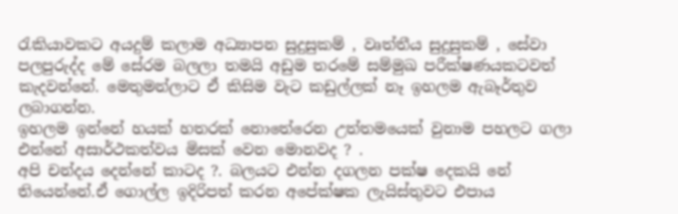රැකියාවකට අයදුම් කලාම අධ්‍යාපන සුදුසුකම් , වෘත්තීය සුදුසුකම් , සේවා පලපුරුද්ද මේ සේරම බලලා තමයි අඩුම තරමේ සම්මුඛ පරීක්ෂණයකටවත් කැදවන්නේ. මෙතුමන්ලාට ඒ කිසිම වැට කඩුල්ලක් නෑ ඉහලම ඇබෑර්තුව ලබාගන්න.
ඉහලම ඉන්නේ හයක් හතරක් නොතේරෙන උත්තමයෙක් වුනාම පහලට ගලා එන්නේ අසාර්ථකත්වය මිසක් වෙන මොනවද ? .
අපි චන්දය දෙන්නේ කාටද ?. බලයට එන්න දගලන පක්ෂ දෙකයි නේ තියෙන්නේ.ඒ ගොල්ල ඉදිරිපත් කරන අපේක්ෂක ලැයිස්තුවට එපාය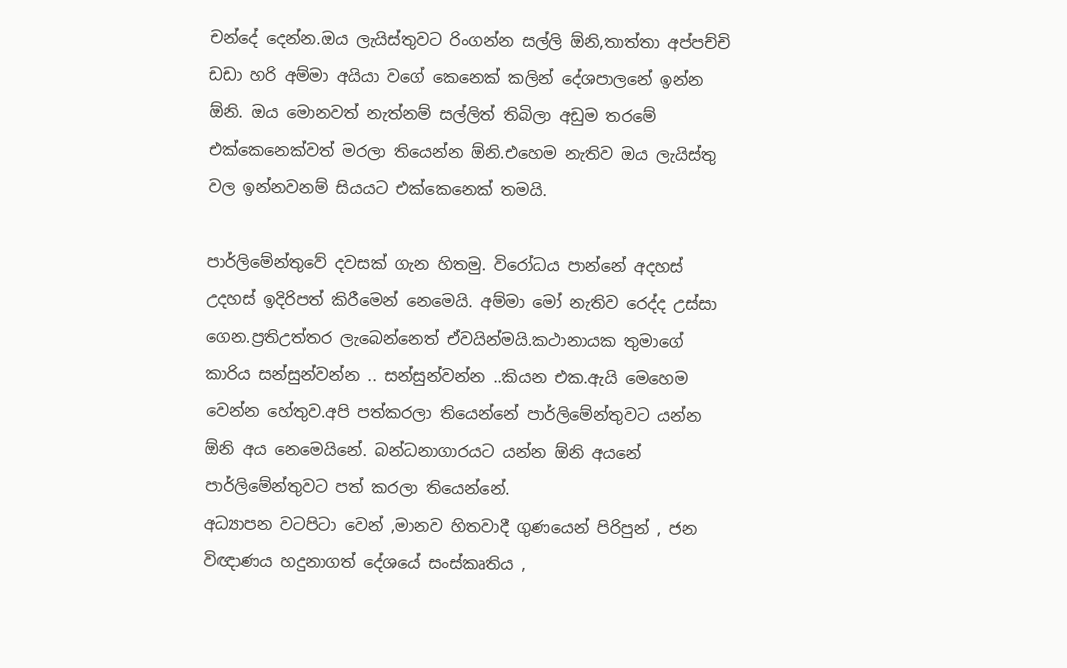චන්දේ දෙන්න.ඔය ලැයිස්තුවට රිංගන්න සල්ලි ඕනි,තාත්තා අප්පච්චි ඩඩා හරි අම්මා අයියා වගේ කෙනෙක් කලින් දේශපාලනේ ඉන්න ඕනි. ඔය මොනවත් නැත්නම් සල්ලිත් තිබිලා අඩුම තරමේ එක්කෙනෙක්වත් මරලා තියෙන්න ඕනි.එහෙම නැතිව ඔය ලැයිස්තු වල ඉන්නවනම් සියයට එක්කෙනෙක් තමයි.

පාර්ලිමේන්තුවේ දවසක් ගැන හිතමු. විරෝධය පාන්නේ අදහස් උදහස් ඉදිරිපත් කිරීමෙන් නෙමෙයි. අම්මා මෝ නැතිව රෙද්ද උස්සා ගෙන.ප්‍රතිඋත්තර ලැබෙන්නෙත් ඒවයින්මයි.කථානායක තුමාගේ කාරිය සන්සුන්වන්න .. සන්සුන්වන්න ..කියන එක.ඇයි මෙහෙම වෙන්න හේතුව.අපි පත්කරලා තියෙන්නේ පාර්ලිමේන්තුවට යන්න ඕනි අය නෙමෙයිනේ. බන්ධනාගාරයට යන්න ඕනි අයනේ පාර්ලිමේන්තුවට පත් කරලා තියෙන්නේ.
අධ්‍යාපන වටපිටා වෙන් ,මානව හිතවාදී ගුණයෙන් පිරිපුන් , ජන විඥාණය හදුනාගත් දේශයේ සංස්කෘතිය ,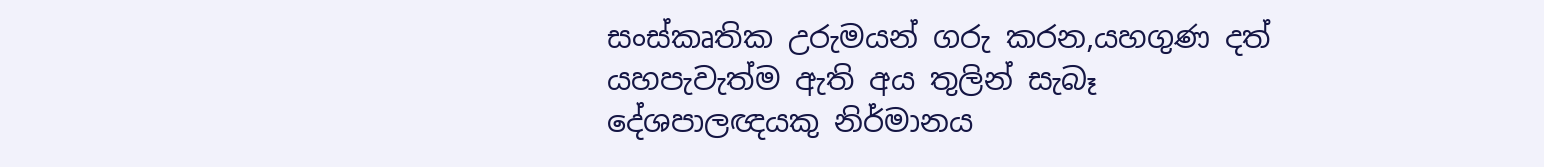සංස්කෘතික උරුමයන් ගරු කරන,යහගුණ දත් යහපැවැත්ම ඇති අය තුලින් සැබෑ දේශපාලඥයකු නිර්මානය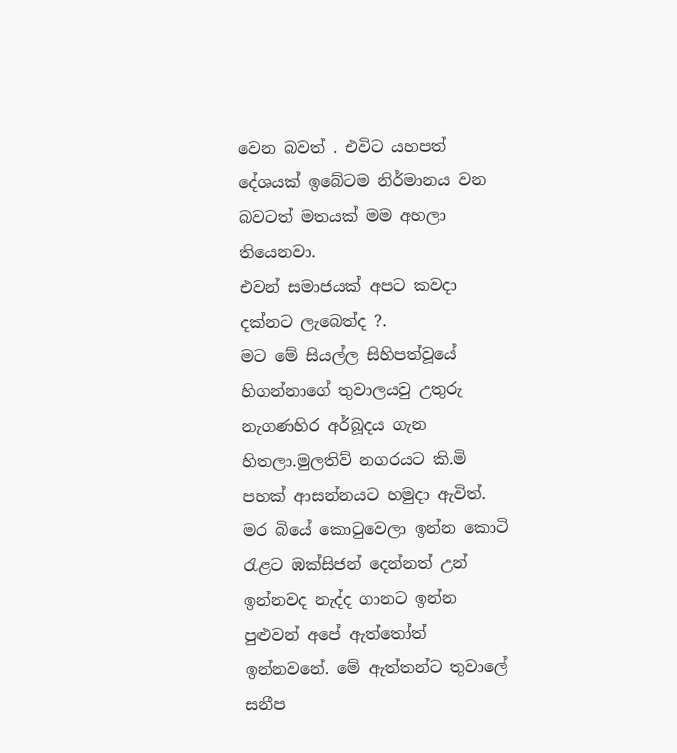වෙන බවත් . එවිට යහපත් දේශයක් ‍ඉබේටම නිර්මානය වන බවටත් මතයක් මම අහලා තියෙනවා.
එවන් සමාජයක් අපට කවදා දක්නට ලැබෙත්ද ?.
මට මේ සියල්ල සිහිපත්වූයේ හිගන්නාගේ තුවාලයවු උතුරු නැගණහිර අර්බූදය ගැන හිතලා.මුලතිව් නගරයට කි.මි පහක් ආසන්නයට හමුදා ඇවිත්. මර බියේ කොටුවෙලා ඉන්න කොටි රැළට ඹක්සිජන් දෙන්නත් උන් ඉන්නවද නැද්ද ගානට ඉන්න පුළුවන් අපේ ඇත්තෝත් ඉන්නවනේ. මේ ඇත්තන්ට තුවාලේ සනීප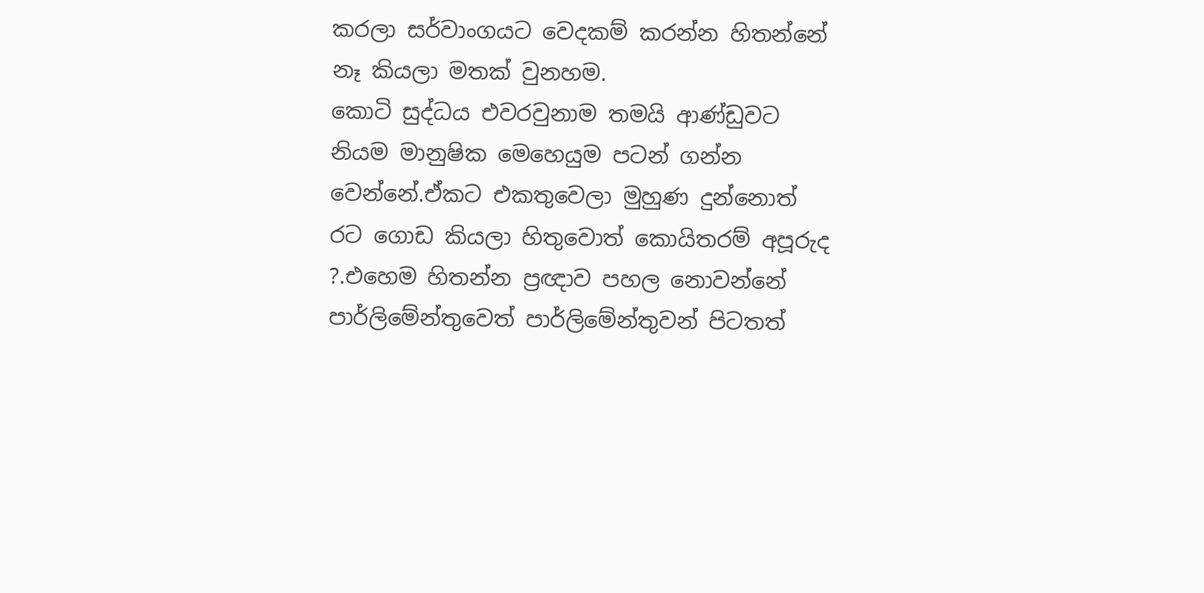කරලා සර්වාංගයට වෙදකම් කරන්න හිතන්නේ නෑ කියලා මතක් වුනහම.
කොටි සුද්ධය එවරවුනාම තමයි ආණ්ඩුවට නියම මානුෂික මෙහෙයුම පටන් ගන්න වෙන්නේ.ඒකට එකතුවෙලා මුහුණ දුන්නොත් රට ගොඩ කියලා හිතුවොත් කොයිතරම් අපූරුද ?.එහෙම හිතන්න ප්‍රඥාව පහල නොවන්නේ පාර්ලිමේන්තුවෙත් පාර්ලිමේන්තුවන් පිටතත්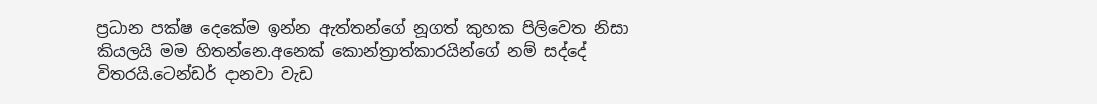ප්‍රධාන පක්ෂ දෙකේම ඉන්න ඇත්තන්ගේ නූගත් කුහක පිලිවෙත නිසා කියලයි මම හිතන්නෙ.අනෙක් කොන්ත්‍රාත්කාරයින්ගේ නම් සද්දේ විතරයි.ටෙන්ඩර් දානවා වැඩ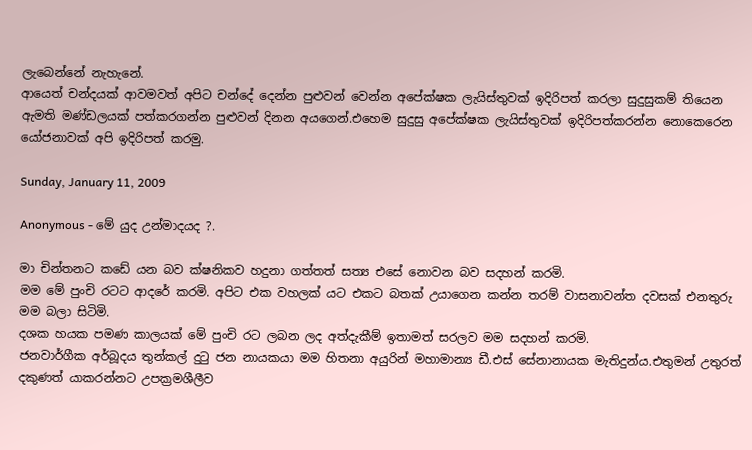ලැබෙන්නේ නැහැනේ.
ආයෙත් චන්දයක් ආවමවත් අපිට චන්දේ දෙන්න පුළුවන් වෙන්න අපේක්ෂක ලැයිස්තුවක් ඉදිරිපත් කරලා සුදුසුකම් තියෙන ඇමති මණ්ඩලයක් පත්කරගන්න පුළුවන් දිනන අයගෙන්.එහෙම සුදුසු අපේක්ෂක ලැයිස්තුවක් ඉදිරිපත්කරන්න නොකෙරෙන යෝජනාවක් අපි ඉදිරිපත් කරමු.

Sunday, January 11, 2009

Anonymous - මේ යුද උන්මාදයද ?.

මා චින්තනට කඩේ යන බව ක්ෂනිකව හදුනා ගත්තත් සත්‍ය එසේ නොවන බව සදහන් කරමි.
මම මේ පුංචි රටට ආදරේ කරමි. අපිට එක වහලක් යට එකට බතක් උයාගෙන කන්න තරම් වාසනාවන්ත දවසක් එනතුරු මම බලා සිටිමි.
දශක හයක පමණ කාලයක් මේ පුංචි රට ලබන ලද අත්දැකීම් ඉතාමත් සරලව මම සදහන් කරමි.
ජනවාර්ගීක අර්බූදය තුන්කල් දුටු ජන නායකයා මම හිතනා අයුරින් මහාමාන්‍ය ඩී.එස් සේනානායක මැතිදුන්ය.එතුමන් උතුරත් දකුණත් යාකරන්නට උපක්‍රමශීලීව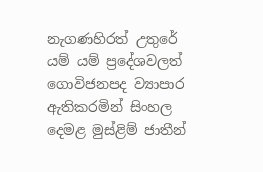නැගණහිරත් උතුරේ යම් යම් ප්‍රදේශවලත් ගොවිජනපද ව්‍යාපාර ඇතිකරමින් සිංහල දෙමළ මුස්ළිම් ජාතීන්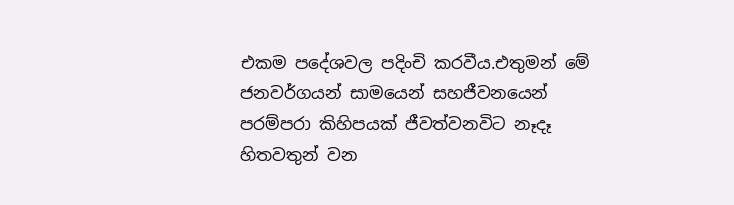එකම පදේශවල පදිංචි කරවීය.එතුමන් මේ ජනවර්ගයන් සාමයෙන් සහජීවනයෙන් පරම්පරා කිහිපයක් ජීවත්වනවිට නෑදෑ හිතවතුන් වන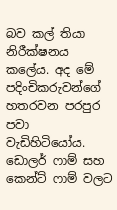බව කල් තියා නිරීක්ෂනය කලේය. අද මේ පදිංචිකරුවන්ගේ හතරවන පරපුර පවා වැඩිහිටියෝය.
ඩොලර් ෆාම් සහ කෙන්ට් ෆාම් වලට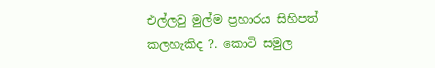එල්ලවු මුල්ම ප්‍රහාරය සිහිපත් කලහැකිද ?. කොටි සමුල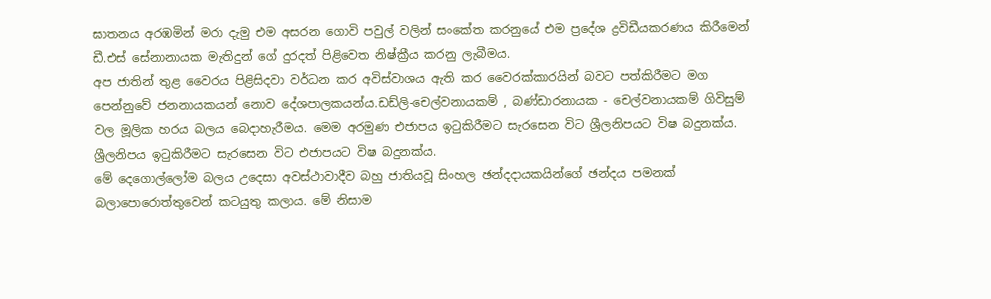ඝාතනය අරඹමින් මරා දැමු එම අසරන ගොවි පවුල් වලින් සංකේත කරනුයේ එම ප්‍රදේශ ද්‍රවිඩීයකරණය කිරීමෙන් ඩී.එස් සේනානායක මැතිදුන් ගේ දුරදත් පිළිවෙත නිෂ්ක්‍රීය කරනු ලැබීමය.
අප ජාතින් තුළ වෛරය පිළිසිදවා වර්ධන‍ කර අවිස්වාශය ඇති කර වෛරක්කාරයින් බවට පත්කිරීමට මග පෙන්නුවේ ජනනායකයන් නොව දේශපාලකයන්ය.ඩඩ්ලි-චෙල්වනායකම් , බණ්ඩාරනායක - චෙල්වනායකම් ගිවිසුම් වල මූලික හරය බලය බෙදාහැරීමය. මෙම අරමුණ එජාපය ඉටුකිරීමට සැරසෙන විට ශ්‍රීලනිපයට විෂ බදුනක්ය. ශ්‍රීලනිපය ඉටුකිරීමට සැරසෙන විට එජාපයට විෂ බදුනක්ය.
මේ දෙගොල්ලෝම බලය උදෙසා අවස්ථාවාදීව බහු ජාතියවූ සිංහල ඡන්දදායකයින්ගේ ඡන්දය පමනක් බලාපොරොත්තුවෙන් කටයුතු කලාය. මේ නිසාම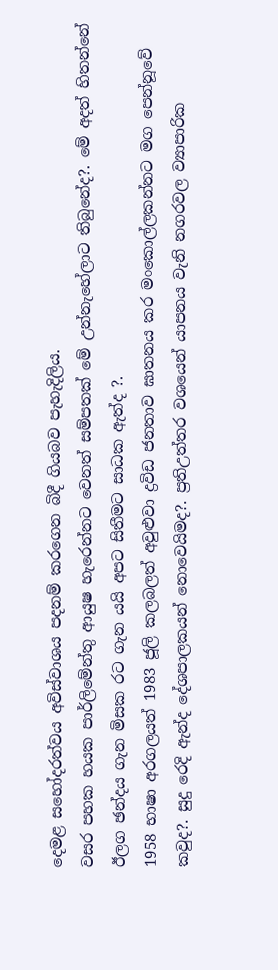දෙමළ සහෝදරත්වය අවිස්වාශය පදනම් කරගෙන බිදී ගියබව පැහැදිලිය.
වසර පහක හයක පාර්ලිමේන්තු ආයුෂ හැරෙන්නට වෙනත් සම්පතක් මේ උන්නැහේලාට තිබුනේද?. මේ අදත් හිතන්නේ ඊලග ඡන්දය ගැන මිසක රට ගැන යයි අපට සිතීමට සාධක ඇත්ද ?.
1958 භාෂා අරගලයත් 1983 ජූලි කලබලත් අවුළුවා ද්‍රවිඩ ජනතාව ඝාතනය කර මංකොල්ලකන්නට මග පෙන්නූවේ කවුද?. සුදු රෙදි ඇන්ද දේශපාලකයන් නොවෙයිමද?. ප්‍රතිඋත්තර වශයෙන් යාපනය වැනි නගරවල ව්‍යාපාරික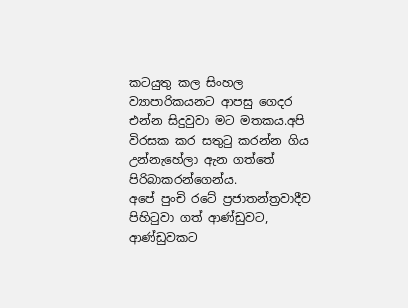කටයුතු කල සිංහල ව්‍යාපාරිකයනට ආපසු ගෙදර එන්න සිදුවුවා මට මතකය.අපි විරසක කර සතුටු කරන්න ගිය උන්නැහේලා ඇන ගත්තේ පිරිබාකරන්ගෙන්ය.
අපේ පුංචි රටේ ප්‍රජාතන්ත්‍රවාදීව පිහිටුවා ගත් ආණ්ඩුවට, ආණ්ඩුවකට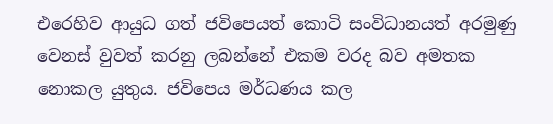එරෙහිව ආයුධ ගත් ජවිපෙයත් කොටි සංවිධානයත් අරමුණු වෙනස් වුවත් කරනු ලබන්නේ එකම වරද බව අමතක නොකල යුතුය. ජවිපෙය මර්ධණය කල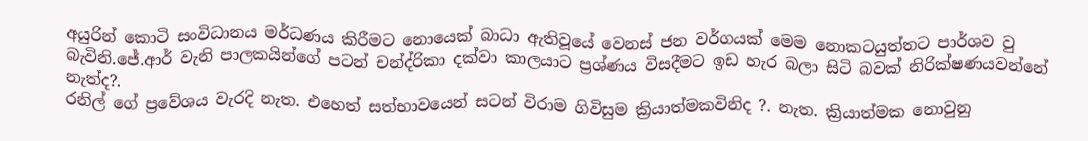අයුරින් කොටි සංවිධානය මර්ධණය කිරීමට නොයෙක් බාධා ඇතිවූයේ වෙනස් ජන වර්ගයක් මෙ‍ම නොකටයුත්තට පාර්ශව වු බැවිනි.ජේ.ආර් වැනි පාලකයින්ගේ පටන් චන්ද්රිකා දක්වා කාලයාට ප්‍රශ්ණය විසදීමට ඉඩ හැර බලා සිටි බවක් නිරික්ෂණයවන්නේ නැත්ද?.
රනිල් ගේ ප්‍රවේශය වැරදි නැත. එහෙත් සත්භාවයෙන් සටන් විරාම ගිවිසුම ක්‍රියාත්මකවිනිද ?. නැත. ක්‍රියාත්මක නොවුනු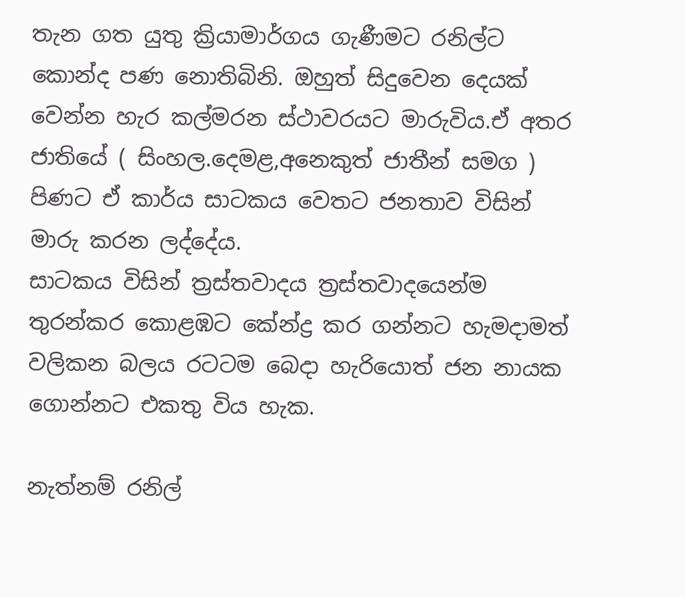තැන ගත යුතු ක්‍රියාමාර්ගය ගැණීමට රනිල්ට කොන්ද පණ නොතිබිනි. ඔහුත් සිදුවෙන දෙයක් වෙන්න හැර කල්මරන ස්ථාවරයට මාරුවිය.ඒ අතර ජාතියේ ( සිංහල.දෙමළ,අනෙකුත් ජාතීන් සමග ) පිණට ඒ කාර්ය සාටකය වෙතට ජනතාව විසින් මාරු කරන ලද්දේය.
සාටක‍ය විසින් ත්‍රස්තවාදය ත්‍රස්තවාදයෙන්ම තුරන්කර කොළඹට කේන්ද්‍ර කර ගන්නට හැමදාමත් වලිකන බලය රටටම බෙදා හැරියොත් ජන නායක ගොන්නට එකතු විය හැක.

නැත්නම් රනිල්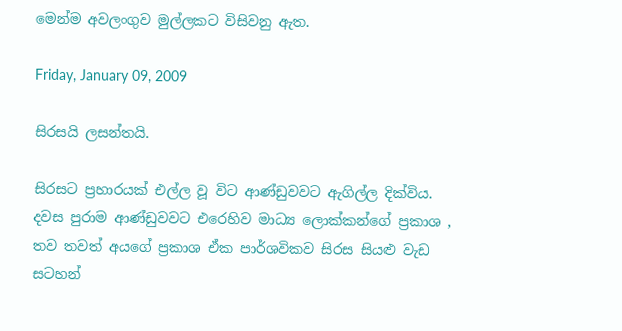මෙන්ම අවලංගුව මුල්ලකට විසිවනු ඇත.

Friday, January 09, 2009

සිරසයි ලසන්තයි.

සිරසට ප්‍රහාරයක් එල්ල වූ විට ආණ්ඩුවවට ඇගිල්ල දික්විය. දවස පුරාම ආණ්ඩුවවට එරෙහිව මාධ්‍ය ලොක්කන්ගේ ප්‍රකාශ , තව තවත් අයගේ ප්‍රකාශ ඒක පාර්ශවිකව සිරස සියළු වැඩ සටහන්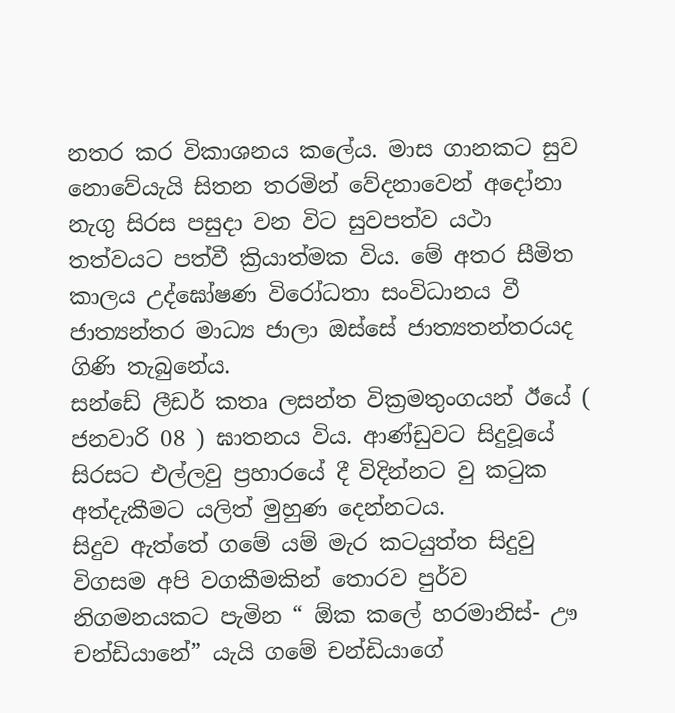නතර කර විකාශනය කලේය. මාස ගානකට සුව නොවේයැයි සිතන තරමින් වේදනාවෙන් අදෝනා නැගු සිරස පසුදා වන විට සුවපත්ව යථා තත්වයට පත්වී ක්‍රියාත්මක විය. මේ අතර සීමිත කාලය උද්ඝෝෂණ විරෝධතා සංවිධානය වී ජාත්‍යන්තර මාධ්‍ය ජාලා ඔස්සේ ජාත්‍යතන්තරයද ගිණි තැබුනේය.
සන්ඩේ ලීඩර් කතෘ ලසන්ත වික්‍රමතුංගයන් ඊයේ ( ජනවාරි 08 ) ඝාතනය විය. ආණ්ඩුවට සිදුවූයේ සිරසට එල්ලවු ප්‍රහාරයේ දී විදින්නට වු කටුක අත්දැකීමට යලිත් මුහුණ දෙන්නටය.
සිදුව ඇත්තේ ගමේ යම් මැර කටයුත්ත සිදුවු විගසම අපි වගකීමකින් තොරව පුර්ව නිගමනයකට පැමින “ ඕක කලේ හරමානිස්- ඌ චන්ඩියානේ” යැයි ගමේ චන්ඩියාගේ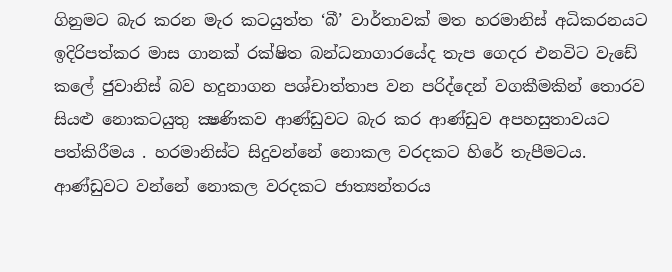ගිනුමට බැර කරන මැර කටයුත්ත ‘බී’ වාර්තාවක් මත හරමානිස් අධිකරනයට ඉදිරිපත්කර මාස ගානක් රක්ෂිත බන්ධනාගාරයේද තැප ගෙදර එනවිට වැඩේ කලේ ජුවානිස් බව හදුනාගන පශ්චාත්තාප වන පරිද්දෙන් වගකීමකින් තොරව සියළු නොකටයුතු ක්‍ෂණිකව ආණ්ඩුවට බැර කර ආණ්ඩුව අපහසුතාවයට පත්කිරීමය . හරමානිස්ට සිදුවන්නේ නොකල වරදකට හිරේ තැපීමටය. ආණ්ඩුවට වන්නේ නොකල වරදකට ජාත්‍යන්තරය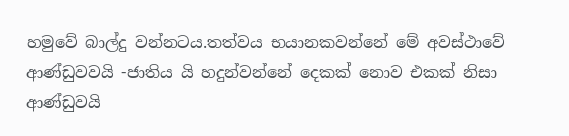හමුවේ බාල්දු වන්නටය.තත්වය භයානකවන්නේ මේ අවස්ථාවේ ආණ්ඩුවවයි -ජාතිය යි හදුන්වන්නේ දෙකක් නොව එකක් නිසා ආණ්ඩුවයි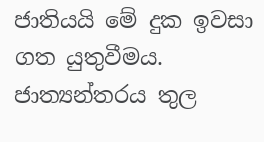ජාතියයි මේ දුක ඉවසා ගත යුතුවීමය. ජාත්‍යන්තරය තුල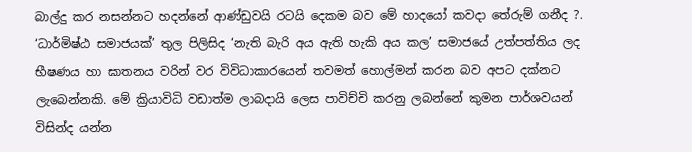බාල්දු කර නසන්නට හදන්නේ ආණ්ඩුවයි රටයි දෙකම බව මේ හාදයෝ කවදා තේරුම් ගනීද ?.
‘ධාර්මිෂ්ඨ සමාජයක්’ තුල පිලිසිද ‘නැති බැරි අය ඇති හැකි අය කල’ සමාජයේ උත්පත්තිය ලද භීෂණය හා ඝාතනය වරින් වර විවිධාකාරයෙන් තවමත් හොල්මන් කරන බව අපට දක්නට ලැබෙන්නකි. මේ ක්‍රියාවිධි වඩාත්ම ලාබදායි ලෙස පාවිච්චි කරනු ලබන්නේ කුමන පාර්ශවයන් විසින්ද යන්න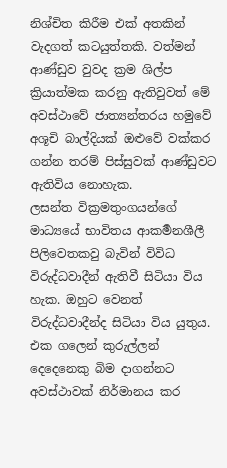නිශ්චිත කිරීම එක් අතකින් වැදගත් කටයුත්තකි. වත්මන් ආණ්ඩුව වුවද ක්‍රම ශිල්ප ක්‍රියාත්මක කරනු ඇතිවුවත් මේ අවස්ථාවේ ජාත්‍යන්තරය හමුවේ අශූචි බාල්දියක් ඔළුවේ වක්කර ගන්න තරම් පිස්සුවක් ආණ්ඩුවට ඇතිවිය නොහැක.
ලසන්ත වික්‍රමතුංගයන්ගේ මාධ්‍යයේ භාවිතය ආකර්‍මනශීලී පිලිවෙතකවු බැවින් විවිධ විරුද්ධවාදීන් ඇතිවී සිටියා විය හැක. ඔහුට වෙනත් විරුද්ධවාදීන්ද සිටියා විය යුතුය. එක ගලෙන් කුරුල්ලන් දෙදෙනෙකු බිම දාගන්නට අවස්ථාවක් නිර්මානය කර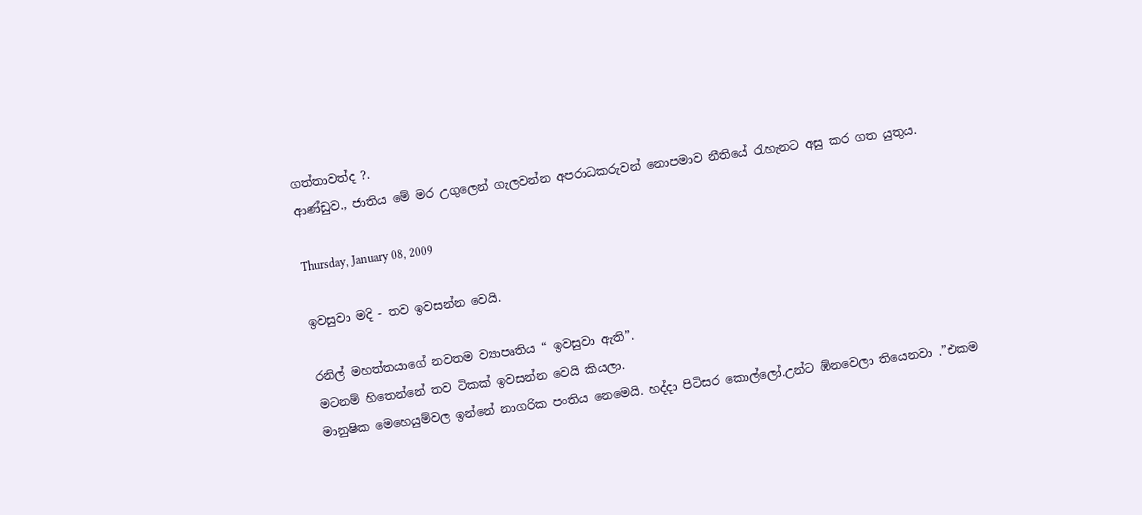ගත්තාවත්ද ?.
ආණ්ඩුව., ජාතිය මේ මර උගුලෙන් ගැලවන්න අපරාධකරුවන් නොපමාව නීතියේ රැහැනට අසු කර ගත යුතුය.

Thursday, January 08, 2009

ඉවසුවා මදි - තව ඉවසන්න වෙයි.

රනිල් මහත්තයාගේ නවතම ව්‍යාපෘතිය “ ඉවසුවා ඇති”.
මටනම් හිතෙන්නේ තව ටිකක් ඉවසන්න වෙයි කියලා.
මානුෂික මෙහෙයුම්වල ඉන්නේ නාගරික පංතිය නෙමෙයි. හද්දා පිටිසර කොල්ලෝ.උන්ට ඹ්නවෙලා තියෙනවා .”එකම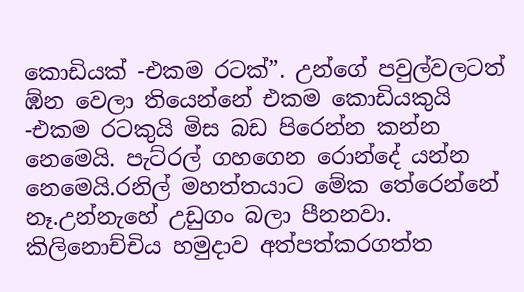කොඩියක් -එකම රටක්‍”. උන්ගේ පවුල්වලටත් ඹ්න වෙලා තියෙන්නේ එකම කොඩියකුයි -එකම රටකුයි මිස බඩ පිරෙන්න කන්න නෙමෙයි. පැට්රල් ගහගෙන රොන්දේ යන්න නෙමෙයි.රනිල් මහත්තයාට මේක තේරෙන්නේ නෑ.උන්නැහේ උඩුගං බලා පීනනවා.
කිලිනොච්චිය හමුදාව අත්පත්කරගත්ත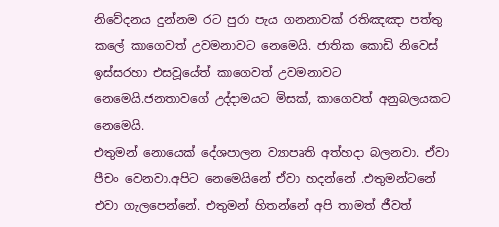නිවේදනය දුන්නම රට පුරා පැය ගනනාවක් රතිඤඤා පත්තු කලේ කාගෙවත් උවමනාවට නෙමෙයි. ජාතික කොඩි නිවෙස් ඉස්සරහා එසවූයේත් කාගෙවත් උවමනාවට නෙමෙයි.ජනතාවගේ උද්දාමයට මිසක්, කාගෙවත් අනුබලයකට නෙමෙයි.
එතුමන් නොයෙක් දේශපාලන ව්‍යාපෘති අත්හදා බලනවා. ඒවා පීචං වෙනවා.අපිට නෙමෙයිනේ ඒවා හදන්නේ .එතුමන්ටනේ එවා ගැලපෙන්නේ. එතුමන් හිතන්නේ අපි තාමත් ජීවත්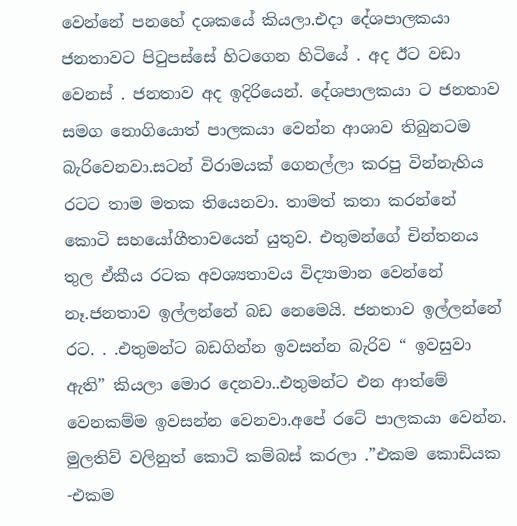වෙන්නේ පනහේ දශකයේ කියලා.එදා දේශපාලකයා ජනතාවට පිටුපස්සේ හිටගෙන හිටියේ . අද ඊට වඩා වෙනස් . ජනතාව අද ඉදිරියෙන්. දේශපාලකයා ට ජනතාව සමග නොගියොත් පාලකයා වෙන්න ආශාව තිබුනටම බැරිවෙනවා.සටන් විරාමයක් ගෙනල්ලා කරපු වින්නැහිය රටට තාම මතක තියෙනවා. තාමත් කතා කරන්නේ කොටි සහයෝගීතාවයෙන් යුතුව. එතුමන්ගේ චින්තනය තුල ඒකීය රටක අවශ්‍යතාවය විද්‍යාමාන වෙන්නේ නෑ.ජනතාව ඉල්ලන්නේ බඩ නෙමෙයි. ජනතාව ඉල්ලන්නේ රට. . .එතුමන්ට බඩගින්න ඉවසන්න බැරිව “ ඉවසුවා ඇති” කියලා මොර දෙනවා..එතුමන්ට එන ආත්මේ වෙනකම්ම ඉවසන්න වෙනවා.අපේ රටේ පාලකයා වෙන්න.
මුලතිව් වලිනුත් කොටි කම්බස් කරලා .”එකම කොඩියක -එකම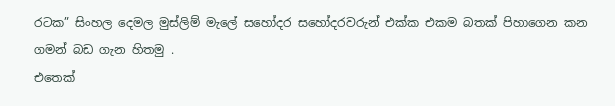රටක” සිංහල දෙමල මුස්ලිම් මැලේ සහෝදර සහෝදරවරුන් එක්ක එකම බතක් පිහාගෙන කන ගමන් බඩ ගැන හිතමු .
එතෙක්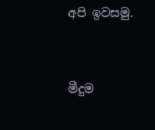අපි ඉවසමු.


මීදුම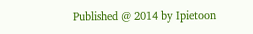Published @ 2014 by Ipietoon